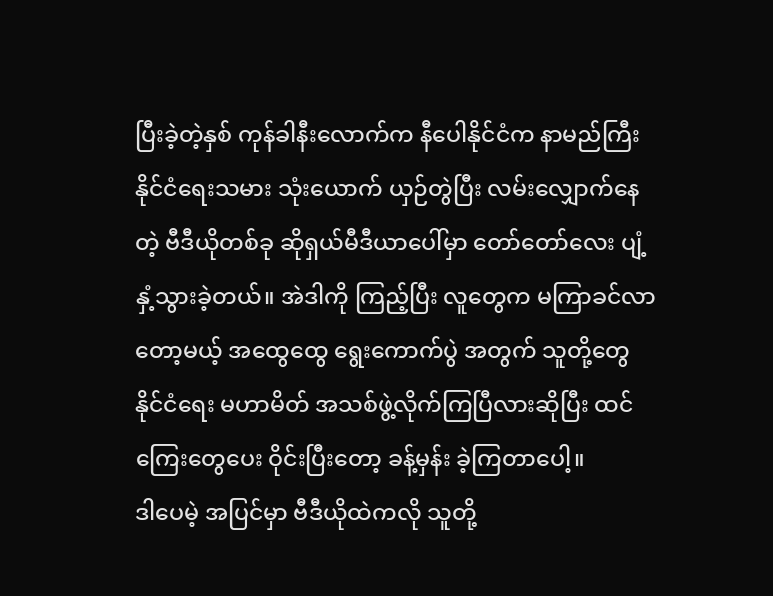ပြီးခဲ့တဲ့နှစ် ကုန်ခါနီးလောက်က နီပေါနိုင်ငံက နာမည်ကြီး နိုင်ငံရေးသမား သုံးယောက် ယှဉ်တွဲပြီး လမ်းလျှောက်နေတဲ့ ဗီဒီယိုတစ်ခု ဆိုရှယ်မီဒီယာပေါ်မှာ တော်တော်လေး ပျံ့နှံ့သွားခဲ့တယ်။ အဲဒါကို ကြည့်ပြီး လူတွေက မကြာခင်လာတော့မယ့် အထွေထွေ ရွေးကောက်ပွဲ အတွက် သူတို့တွေ နိုင်ငံရေး မဟာမိတ် အသစ်ဖွဲ့လိုက်ကြပြီလားဆိုပြီး ထင်ကြေးတွေပေး ဝိုင်းပြီးတော့ ခန့်မှန်း ခဲ့ကြတာပေါ့။
ဒါပေမဲ့ အပြင်မှာ ဗီဒီယိုထဲကလို သူတို့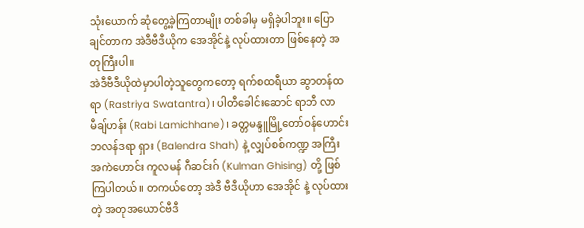သုံးယောက် ဆုံတွေ့ခဲ့ကြတာမျိုး တစ်ခါမှ မရှိခဲ့ပါဘူး။ ပြောချင်တာက အဲဒီဗီဒီယိုက အေအိုင်နဲ့ လုပ်ထားတာ ဖြစ်နေတဲ့ အတုကြီးပါ။
အဲဒီဗီဒီယိုထဲမှာပါတဲ့သူတွေကတော့ ရက်စထရီယာ ဆွာတန်ထရာ (Rastriya Swatantra)၊ ပါတီခေါင်းဆောင် ရာဘီ လာမီချ်ဟန်း (Rabi Lamichhane)၊ ခတ္တမန္ဒူမြို့တော်ဝန်ဟောင်း ဘလန်ဒရာ ရှား (Balendra Shah) နဲ့ လျှပ်စစ်ကဏ္ဍ အကြီးအကဲဟောင်း ကူလမန် ဂီဆင်းဂ် (Kulman Ghising) တို့ ဖြစ်ကြပါတယ်။ တကယ်တော့ အဲဒီ ဗီဒီယိုဟာ အေအိုင် နဲ့ လုပ်ထားတဲ့ အတုအယောင်ဗီဒီ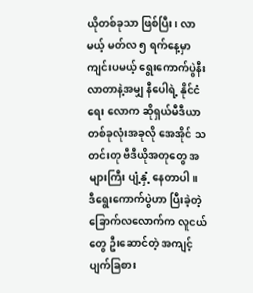ယိုတစ်ခုသာ ဖြစ်ပြီး၊ လာမယ့် မတ်လ ၅ ရက်နေ့မှာ ကျင်းပမယ့် ရွေးကောက်ပွဲနီးလာတာနဲ့အမျှ နီပေါရဲ့ နိုင်ငံရေး လောက ဆိုရှယ်မီဒီယာ တစ်ခုလုံးအခုလို အေအိုင် သတင်းတု ဗီဒီယိုအတုတွေ အများကြီး ပျံ့နှံ့ နေတာပါ။
ဒီရွေးကောက်ပွဲဟာ ပြီးခဲ့တဲ့ ခြောက်လလောက်က လူငယ်တွေ ဦးဆောင်တဲ့ အကျင့်ပျက်ခြစား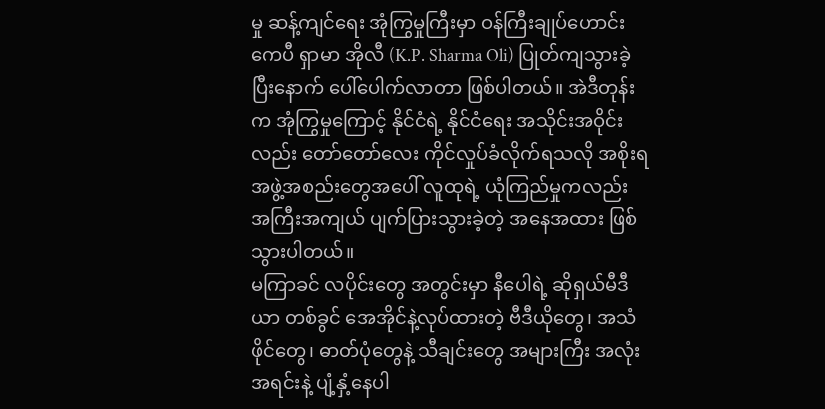မှု ဆန့်ကျင်ရေး အုံကြွမှုကြီးမှာ ဝန်ကြီးချုပ်ဟောင်း ကေပီ ရှာမာ အိုလီ (K.P. Sharma Oli) ပြုတ်ကျသွားခဲ့ပြီးနောက် ပေါ်ပေါက်လာတာ ဖြစ်ပါတယ်။ အဲဒီတုန်းက အုံကြွမှုကြောင့် နိုင်ငံရဲ့ နိုင်ငံရေး အသိုင်းအဝိုင်းလည်း တော်တော်လေး ကိုင်လှုပ်ခံလိုက်ရသလို အစိုးရအဖွဲ့အစည်းတွေအပေါ် လူထုရဲ့ ယုံကြည်မှုကလည်း အကြီးအကျယ် ပျက်ပြားသွားခဲ့တဲ့ အနေအထား ဖြစ်သွားပါတယ်။
မကြာခင် လပိုင်းတွေ အတွင်းမှာ နီပေါရဲ့ ဆိုရှယ်မီဒီယာ တစ်ခွင် အေအိုင်နဲ့လုပ်ထားတဲ့ ဗီဒီယိုတွေ၊ အသံဖိုင်တွေ၊ ဓာတ်ပုံတွေနဲ့ သီချင်းတွေ အများကြီး အလုံးအရင်းနဲ့ ပျံ့နှံ့နေပါ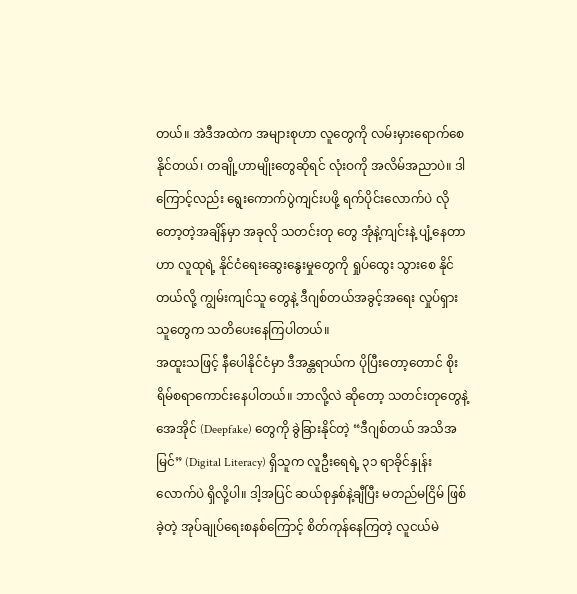တယ်။ အဲဒီအထဲက အများစုဟာ လူတွေကို လမ်းမှားရောက်စေနိုင်တယ်၊ တချို့ဟာမျိုးတွေဆိုရင် လုံးဝကို အလိမ်အညာပဲ။ ဒါကြောင့်လည်း ရွေးကောက်ပွဲကျင်းပဖို့ ရက်ပိုင်းလောက်ပဲ လိုတော့တဲ့အချိန်မှာ အခုလို သတင်းတု တွေ အုံနဲ့ကျင်းနဲ့ ပျံ့နေတာဟာ လူထုရဲ့ နိုင်ငံရေးဆွေးနွေးမှုတွေကို ရှုပ်ထွေး သွားစေ နိုင်တယ်လို့ ကျွမ်းကျင်သူ တွေနဲ့ ဒီဂျစ်တယ်အခွင့်အရေး လှုပ်ရှားသူတွေက သတိပေးနေကြပါတယ်။
အထူးသဖြင့် နီပေါနိုင်ငံမှာ ဒီအန္တရာယ်က ပိုပြီးတော့တောင် စိုးရိမ်စရာကောင်းနေပါတယ်။ ဘာလို့လဲ ဆိုတော့ သတင်းတုတွေနဲ့ အေအိုင် (Deepfake) တွေကို ခွဲခြားနိုင်တဲ့ “ဒီဂျစ်တယ် အသိအမြင်” (Digital Literacy) ရှိသူက လူဦးရေရဲ့ ၃၁ ရာခိုင်နှုန်းလောက်ပဲ ရှိလို့ပါ။ ဒါ့အပြင် ဆယ်စုနှစ်နဲ့ချီပြီး မတည်မငြိမ် ဖြစ်ခဲ့တဲ့ အုပ်ချုပ်ရေးစနစ်ကြောင့် စိတ်ကုန်နေကြတဲ့ လူငယ်မဲ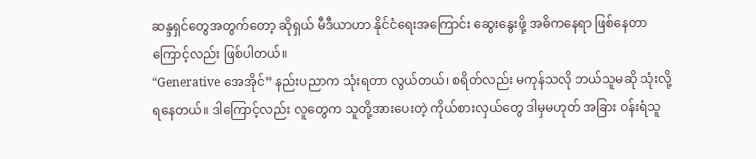ဆန္ဒရှင်တွေအတွက်တော့ ဆိုရှယ် မီဒီယာဟာ နိုင်ငံရေးအကြောင်း ဆွေးနွေးဖို့ အဓိကနေရာ ဖြစ်နေတာကြောင့်လည်း ဖြစ်ပါတယ်။
“Generative အေအိုင်” နည်းပညာက သုံးရတာ လွယ်တယ်၊ စရိတ်လည်း မကုန်သလို ဘယ်သူမဆို သုံးလို့ ရနေတယ်။ ဒါကြောင့်လည်း လူတွေက သူတို့အားပေးတဲ့ ကိုယ်စားလှယ်တွေ ဒါမှမဟုတ် အခြား ဝန်းရံသူ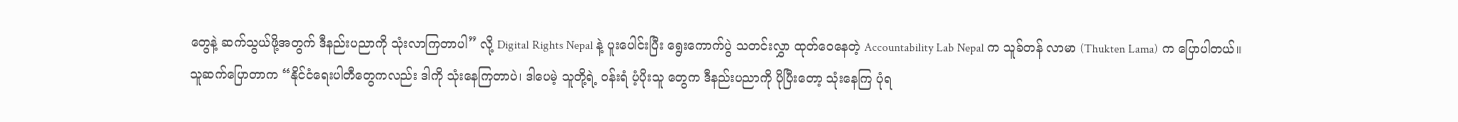တွေနဲ့ ဆက်သွယ်ဖို့အတွက် ဒီနည်းပညာကို သုံးလာကြတာပါ” လို့ Digital Rights Nepal နဲ့ ပူးပေါင်းပြီး ရွေးကောက်ပွဲ သတင်းလွှာ ထုတ်ဝေနေတဲ့ Accountability Lab Nepal က သူခ်တန် လာမာ (Thukten Lama) က ပြောပါတယ်။
သူဆက်ပြောတာက “နိုင်ငံရေးပါတီတွေကလည်း ဒါကို သုံးနေကြတာပဲ၊ ဒါပေမဲ့ သူတို့ရဲ့ ဝန်းရံ ပံ့ပိုးသူ တွေက ဒီနည်းပညာကို ပိုပြီးတော့ သုံးနေကြ ပုံရ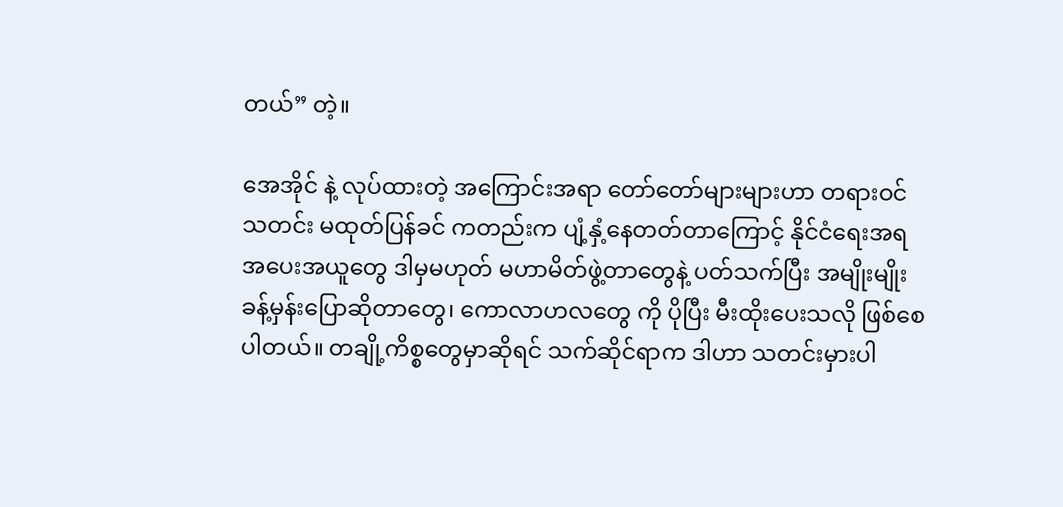တယ်” တဲ့။

အေအိုင် နဲ့ လုပ်ထားတဲ့ အကြောင်းအရာ တော်တော်များများဟာ တရားဝင် သတင်း မထုတ်ပြန်ခင် ကတည်းက ပျံ့နှံ့နေတတ်တာကြောင့် နိုင်ငံရေးအရ အပေးအယူတွေ ဒါမှမဟုတ် မဟာမိတ်ဖွဲ့တာတွေနဲ့ ပတ်သက်ပြီး အမျိုးမျိုး ခန့်မှန်းပြောဆိုတာတွေ၊ ကောလာဟလတွေ ကို ပိုပြီး မီးထိုးပေးသလို ဖြစ်စေ ပါတယ်။ တချို့ကိစ္စတွေမှာဆိုရင် သက်ဆိုင်ရာက ဒါဟာ သတင်းမှားပါ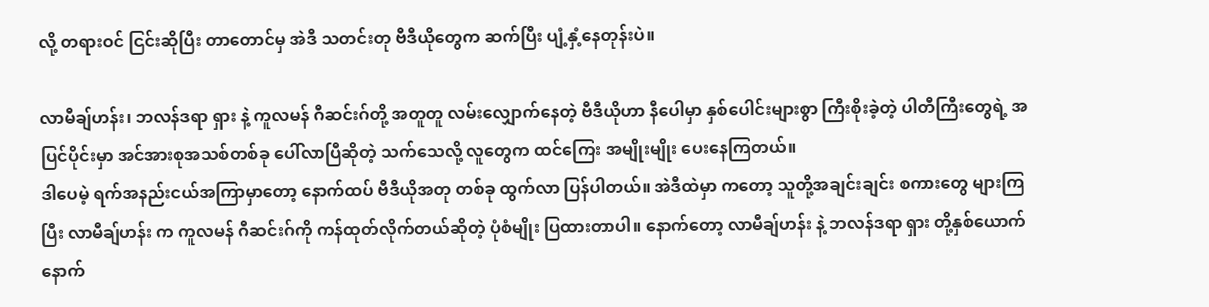လို့ တရားဝင် ငြင်းဆိုပြီး တာတောင်မှ အဲဒီ သတင်းတု ဗီဒီယိုတွေက ဆက်ပြီး ပျံ့နှံ့နေတုန်းပဲ။

လာမီချ်ဟန်း၊ ဘလန်ဒရာ ရှား နဲ့ ကူလမန် ဂီဆင်းဂ်တို့ အတူတူ လမ်းလျှောက်နေတဲ့ ဗီဒီယိုဟာ နီပေါမှာ နှစ်ပေါင်းများစွာ ကြီးစိုးခဲ့တဲ့ ပါတီကြီးတွေရဲ့ အပြင်ပိုင်းမှာ အင်အားစုအသစ်တစ်ခု ပေါ်လာပြီဆိုတဲ့ သက်သေလို့ လူတွေက ထင်ကြေး အမျိုးမျိုး ပေးနေကြတယ်။
ဒါပေမဲ့ ရက်အနည်းငယ်အကြာမှာတော့ နောက်ထပ် ဗီဒီယိုအတု တစ်ခု ထွက်လာ ပြန်ပါတယ်။ အဲဒီထဲမှာ ကတော့ သူတို့အချင်းချင်း စကားတွေ များကြပြီး လာမီချ်ဟန်း က ကူလမန် ဂီဆင်းဂ်ကို ကန်ထုတ်လိုက်တယ်ဆိုတဲ့ ပုံစံမျိုး ပြထားတာပါ။ နောက်တော့ လာမီချ်ဟန်း နဲ့ ဘလန်ဒရာ ရှား တို့နှစ်ယောက် နောက်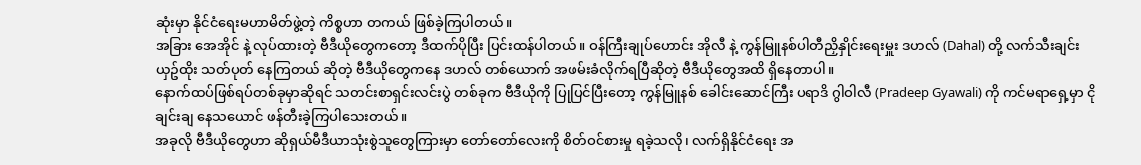ဆုံးမှာ နိုင်ငံရေးမဟာမိတ်ဖွဲ့တဲ့ ကိစ္စဟာ တကယ် ဖြစ်ခဲ့ကြပါတယ်။
အခြား အေအိုင် နဲ့ လုပ်ထားတဲ့ ဗီဒီယိုတွေကတော့ ဒီထက်ပိုပြီး ပြင်းထန်ပါတယ်။ ဝန်ကြီးချုပ်ဟောင်း အိုလီ နဲ့ ကွန်မြူနစ်ပါတီညှိနှိုင်းရေးမှူး ဒဟလ် (Dahal) တို့ လက်သီးချင်း ယှဥ်ထိုး သတ်ပုတ် နေကြတယ် ဆိုတဲ့ ဗီဒီယိုတွေကနေ ဒဟလ် တစ်ယောက် အဖမ်းခံလိုက်ရပြီဆိုတဲ့ ဗီဒီယိုတွေအထိ ရှိနေတာပါ။
နောက်ထပ်ဖြစ်ရပ်တစ်ခုမှာဆိုရင် သတင်းစာရှင်းလင်းပွဲ တစ်ခုက ဗီဒီယိုကို ပြုပြင်ပြီးတော့ ကွန်မြူနစ် ခေါင်းဆောင်ကြီး ပရာဒိ ဂွါဝါလီ (Pradeep Gyawali) ကို ကင်မရာရှေ့မှာ ငိုချင်းချ နေသယောင် ဖန်တီးခဲ့ကြပါသေးတယ်။
အခုလို ဗီဒီယိုတွေဟာ ဆိုရှယ်မီဒီယာသုံးစွဲသူတွေကြားမှာ တော်တော်လေးကို စိတ်ဝင်စားမှု ရခဲ့သလို၊ လက်ရှိနိုင်ငံရေး အ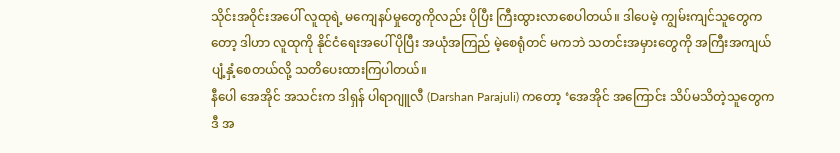သိုင်းအဝိုင်းအပေါ် လူထုရဲ့ မကျေနပ်မှုတွေကိုလည်း ပိုပြီး ကြီးထွားလာစေပါတယ်။ ဒါပေမဲ့ ကျွမ်းကျင်သူတွေကတော့ ဒါဟာ လူထုကို နိုင်ငံရေးအပေါ် ပိုပြီး အယုံအကြည် မဲ့စေရုံတင် မကဘဲ သတင်းအမှားတွေကို အကြီးအကျယ် ပျံ့နှံ့စေတယ်လို့ သတိပေးထားကြပါတယ်။
နီပေါ အေအိုင် အသင်းက ဒါရှန် ပါရာဂျူလီ (Darshan Parajuli) ကတော့ ‘အေအိုင် အကြောင်း သိပ်မသိတဲ့သူတွေက ဒီ အ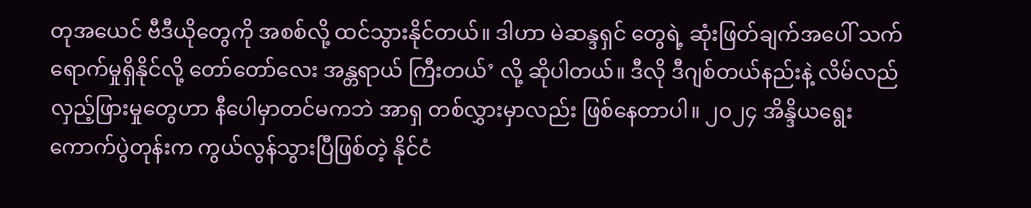တုအယေင် ဗီဒီယိုတွေကို အစစ်လို့ ထင်သွားနိုင်တယ်။ ဒါဟာ မဲဆန္ဒရှင် တွေရဲ့ ဆုံးဖြတ်ချက်အပေါ် သက်ရောက်မှုရှိနိုင်လို့ တော်တော်လေး အန္တရာယ် ကြီးတယ်’ လို့ ဆိုပါတယ်။ ဒီလို ဒီဂျစ်တယ်နည်းနဲ့ လိမ်လည်လှည့်ဖြားမှုတွေဟာ နီပေါမှာတင်မကဘဲ အာရှ တစ်လွှားမှာလည်း ဖြစ်နေတာပါ။ ၂၀၂၄ အိန္ဒိယရွေးကောက်ပွဲတုန်းက ကွယ်လွန်သွားပြီဖြစ်တဲ့ နိုင်ငံ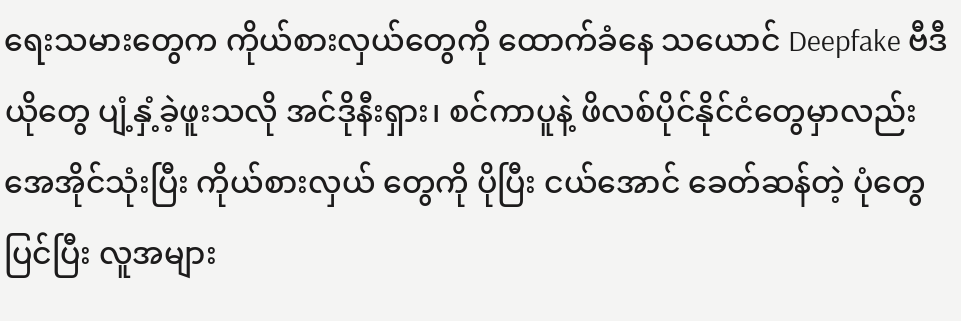ရေးသမားတွေက ကိုယ်စားလှယ်တွေကို ထောက်ခံနေ သယောင် Deepfake ဗီဒီယိုတွေ ပျံ့နှံ့ခဲ့ဖူးသလို အင်ဒိုနီးရှား၊ စင်ကာပူနဲ့ ဖိလစ်ပိုင်နိုင်ငံတွေမှာလည်း အေအိုင်သုံးပြီး ကိုယ်စားလှယ် တွေကို ပိုပြီး ငယ်အောင် ခေတ်ဆန်တဲ့ ပုံတွေပြင်ပြီး လူအများ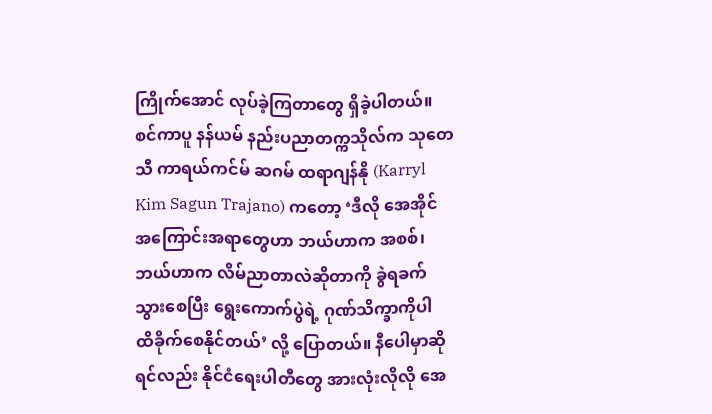ကြိုက်အောင် လုပ်ခဲ့ကြတာတွေ ရှိခဲ့ပါတယ်။
စင်ကာပူ နန်ယမ် နည်းပညာတက္ကသိုလ်က သုတေသီ ကာရယ်ကင်မ် ဆဂမ် ထရာဂျန်နို (Karryl Kim Sagun Trajano) ကတော့ ‘ဒီလို အေအိုင် အကြောင်းအရာတွေဟာ ဘယ်ဟာက အစစ်၊ ဘယ်ဟာက လိမ်ညာတာလဲဆိုတာကို ခွဲရခက်သွားစေပြီး ရွေးကောက်ပွဲရဲ့ ဂုဏ်သိက္ခာကိုပါ ထိခိုက်စေနိုင်တယ်’ လို့ ပြောတယ်။ နီပေါမှာဆိုရင်လည်း နိုင်ငံရေးပါတီတွေ အားလုံးလိုလို အေ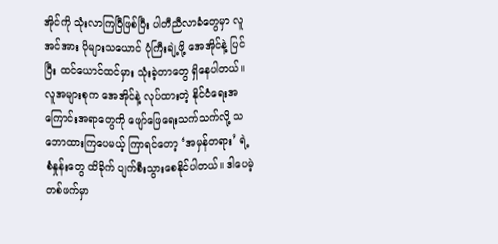အိုင်ကို သုံးလာကြပြီဖြစ်ပြီး ပါတီညီလာခံတွေမှာ လူအင်အား ပိုများသယောင် ပုံကြီးချဲ့ဖို့ အေအိုင်နဲ့ ပြင်ပြီး ထင်ယောင်ထင်မှား သုံးခဲ့တာတွေ ရှိနေပါတယ်။
လူအများစုက အေအိုင်နဲ့ လုပ်ထားတဲ့ နိုင်ငံရေးအကြောင်းအရာတွေကို ဖျော်ဖြေရေးသက်သက်လို့ သဘောထားကြပေမယ့် ကြာရင်တော့ ‘အမှန်တရား’ ရဲ့ စံနှုန်းတွေ ထိခိုက် ပျက်စီးသွားစေနိုင်ပါတယ်။ ဒါပေမဲ့ တစ်ဖက်မှာ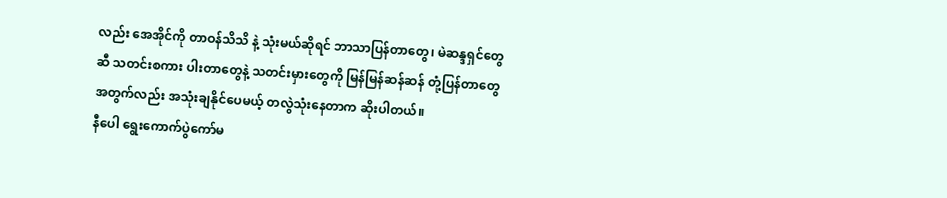လည်း အေအိုင်ကို တာဝန်သိသိ နဲ့ သုံးမယ်ဆိုရင် ဘာသာပြန်တာတွေ၊ မဲဆန္ဒရှင်တွေဆီ သတင်းစကား ပါးတာတွေနဲ့ သတင်းမှားတွေကို မြန်မြန်ဆန်ဆန် တုံ့ပြန်တာတွေ အတွက်လည်း အသုံးချနိုင်ပေမယ့် တလွဲသုံးနေတာက ဆိုးပါတယ်။
နီပေါ ရွေးကောက်ပွဲကော်မ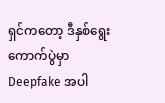ရှင်ကတော့ ဒီနှစ်ရွေးကောက်ပွဲမှာ Deepfake အပါ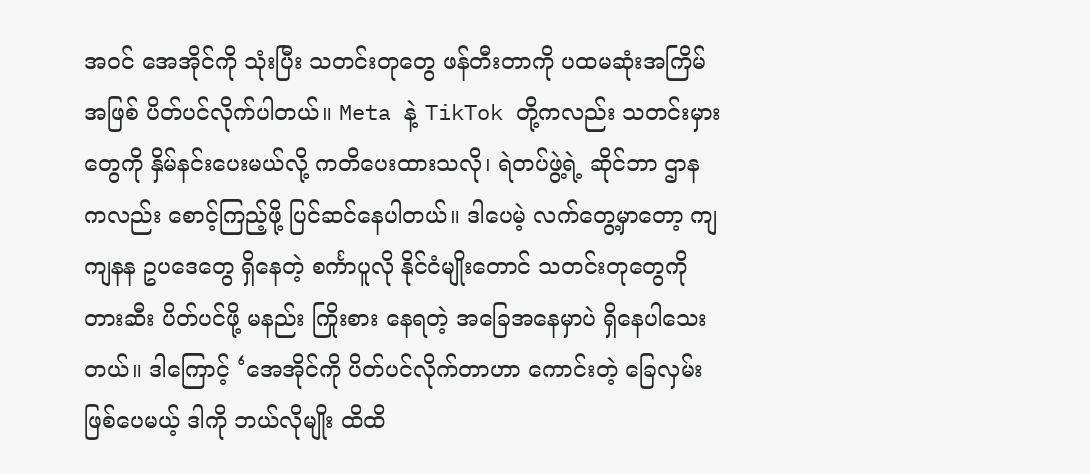အဝင် အေအိုင်ကို သုံးပြီး သတင်းတုတွေ ဖန်တီးတာကို ပထမဆုံးအကြိမ်အဖြစ် ပိတ်ပင်လိုက်ပါတယ်။ Meta နဲ့ TikTok တို့ကလည်း သတင်းမှားတွေကို နှိမ်နင်းပေးမယ်လို့ ကတိပေးထားသလို၊ ရဲတပ်ဖွဲ့ရဲ့ ဆိုင်ဘာ ဌာန ကလည်း စောင့်ကြည့်ဖို့ ပြင်ဆင်နေပါတယ်။ ဒါပေမဲ့ လက်တွေ့မှာတော့ ကျကျနန ဥပဒေတွေ ရှိနေတဲ့ စင်္ကာပူလို နိုင်ငံမျိုးတောင် သတင်းတုတွေကို တားဆီး ပိတ်ပင်ဖို့ မနည်း ကြိုးစား နေရတဲ့ အခြေအနေမှာပဲ ရှိနေပါသေးတယ်။ ဒါကြောင့် ‘အေအိုင်ကို ပိတ်ပင်လိုက်တာဟာ ကောင်းတဲ့ ခြေလှမ်းဖြစ်ပေမယ့် ဒါကို ဘယ်လိုမျိုး ထိထိ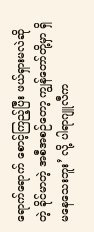ရောက်ရောက် စောင့်ကြည့်ပြီး ဖယ်ရှားမလဲဆိုတဲ့ ခိုင်မာတဲ့ အစီအစဉ်တော့ ကျွန်တော်တို့မှာ ရှိမနေသေးဘူး’ လို့ ပါရာဂျူလီက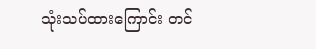သုံးသပ်ထားကြောင်း တင်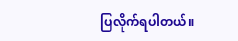ပြလိုက်ရပါတယ်။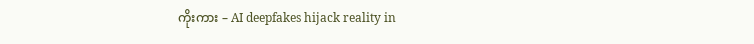ကိုးကား – AI deepfakes hijack reality in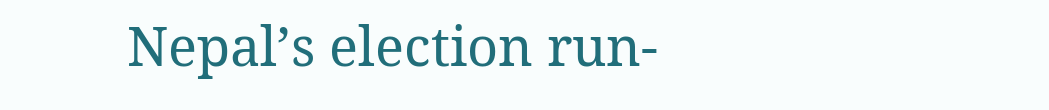Nepal’s election run-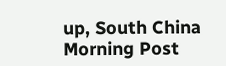up, South China Morning Post